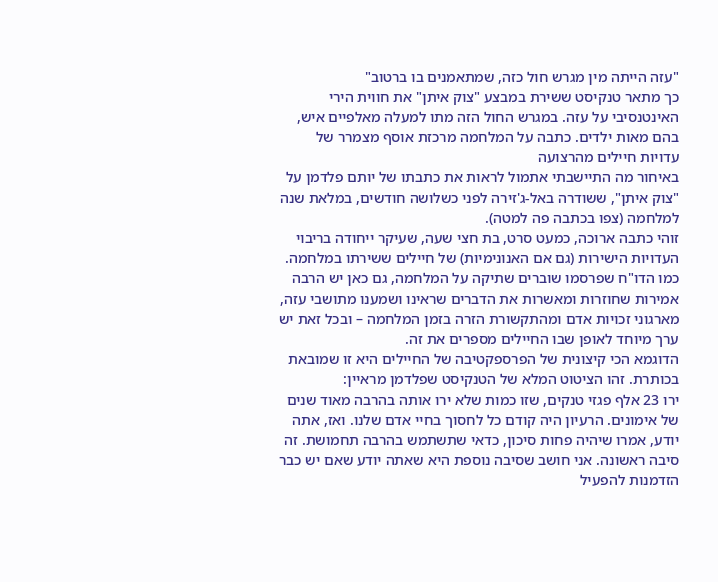"עזה הייתה מין מגרש חול כזה, שמתאמנים בו ברטוב"
כך מתאר טנקיסט ששירת במבצע "צוק איתן" את חווית הירי האינטנסיבי על עזה. במגרש החול הזה מתו למעלה מאלפיים איש, בהם מאות ילדים. כתבה על המלחמה מרכזת אוסף מצמרר של עדויות חיילים מהרצועה
באיחור מה התיישבתי אתמול לראות את כתבתו של יותם פלדמן על "צוק איתן", ששודרה באל-ג'זירה לפני כשלושה חודשים, במלאת שנה למלחמה (צפו בכתבה פה למטה).
זוהי כתבה ארוכה, כמעט סרט, בת חצי שעה, שעיקר ייחודה בריבוי העדויות הישירות (גם אם האנונימיות) של חיילים ששירתו במלחמה. כמו הדו"ח שפרסמו שוברים שתיקה על המלחמה, גם כאן יש הרבה אמירות שחוזרות ומאשרות את הדברים שראינו ושמענו מתושבי עזה, מארגוני זכויות אדם ומהתקשורת הזרה בזמן המלחמה – ובכל זאת יש ערך מיוחד לאופן שבו החיילים מספרים את זה.
הדוגמא הכי קיצונית של הפרספקטיבה של החיילים היא זו שמובאת בכותרת. זהו הציטוט המלא של הטנקיסט שפלדמן מראיין:
ירו 23 אלף פגזי טנקים, שזו כמות שלא ירו אותה בהרבה מאוד שנים של אימונים. הרעיון היה קודם כל לחסוך בחיי אדם שלנו. ואז, אתה יודע, אמרו שיהיה פחות סיכון, כדאי שתשתמש בהרבה תחמושת. זה סיבה ראשונה. אני חושב שסיבה נוספת היא שאתה יודע שאם יש כבר הזדמנות להפעיל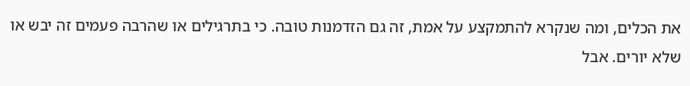את הכלים, ומה שנקרא להתמקצע על אמת, זה גם הזדמנות טובה. כי בתרגילים או שהרבה פעמים זה יבש או שלא יורים. אבל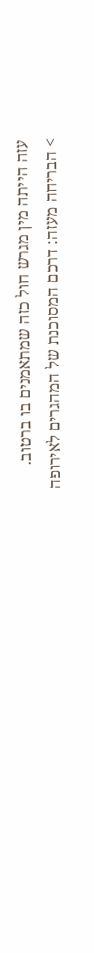עזה הייתה מין מגרש חול כזה שמתאמנים בו ברטוב.
> הבריחה מעזה: דרכם המסוכנת של המהגרים לאירופה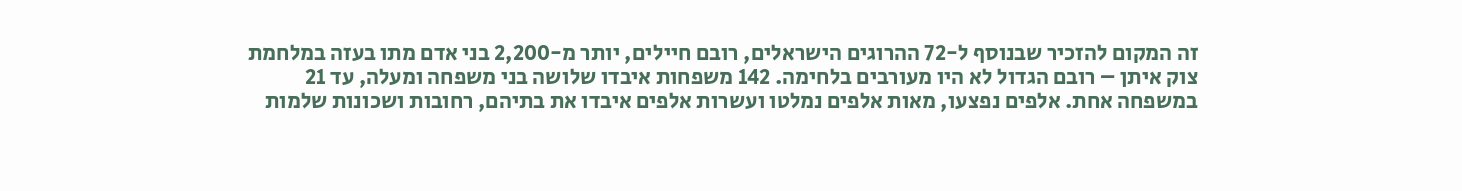זה המקום להזכיר שבנוסף ל-72 ההרוגים הישראלים, רובם חיילים, יותר מ-2,200 בני אדם מתו בעזה במלחמת צוק איתן – רובם הגדול לא היו מעורבים בלחימה. 142 משפחות איבדו שלושה בני משפחה ומעלה, עד 21 במשפחה אחת. אלפים נפצעו, מאות אלפים נמלטו ועשרות אלפים איבדו את בתיהם, רחובות ושכונות שלמות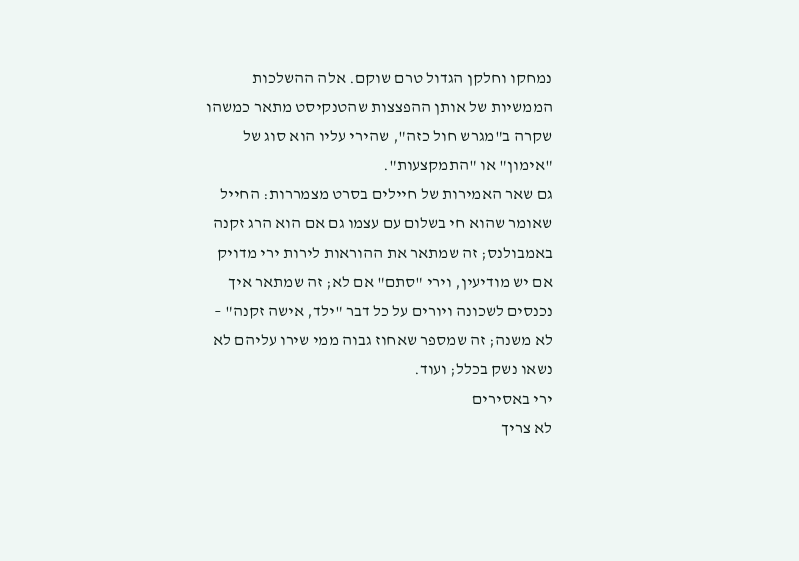נמחקו וחלקן הגדול טרם שוקם. אלה ההשלכות הממשיות של אותן ההפצצות שהטנקיסט מתאר כמשהו שקרה ב"מגרש חול כזה", שהירי עליו הוא סוג של "אימון" או "התמקצעות".
גם שאר האמירות של חיילים בסרט מצמררות: החייל שאומר שהוא חי בשלום עם עצמו גם אם הוא הרג זקנה באמבולנס; זה שמתאר את ההוראות לירות ירי מדויק אם יש מודיעין, וירי "סתם" אם לא; זה שמתאר איך נכנסים לשכונה ויורים על כל דבר "ילד, אישה זקנה" – לא משנה; זה שמספר שאחוז גבוה ממי שירו עליהם לא נשאו נשק בכלל; ועוד.
ירי באסירים
לא צריך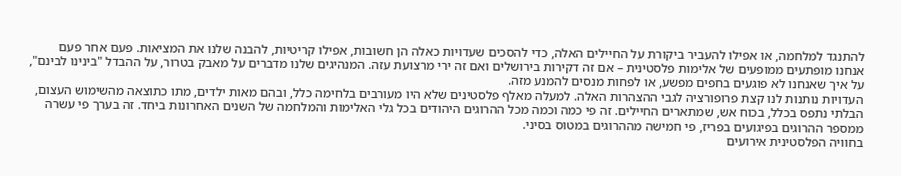להתנגד למלחמה, או אפילו להעביר ביקורת על החיילים האלה, כדי להסכים שעדויות כאלה הן חשובות, אפילו קריטיות, להבנה שלנו את המציאות. פעם אחר פעם אנחנו מופתעים ממופעים של אלימות פלסטינית – אם זה דקירות בירושלים ואם זה ירי מרצועת עזה. המנהיגים שלנו מדברים על מאבק בטרור, על ההבדל "בינינו לבינם", על איך שאנחנו לא פוגעים בחפים מפשע, או לפחות מנסים להמנע מזה.
העדויות נותנות לנו קצת פרופורציה לגבי ההצהרות האלה. למעלה מאלף פלסטינים שלא היו מעורבים בלחימה כלל, ובהם מאות ילדים, מתו כתוצאה מהשימוש העצום, הבלתי נתפס בכלל, בכוח אש, שמתארים החיילים. זה פי כמה וכמה מכל ההרוגים היהודים בכל גלי האלימות והמלחמה של השנים האחרונות ביחד. זה בערך פי עשרה ממספר ההרוגים בפיגועים בפריז, פי חמישה מההרוגים במטוס בסיני.
בחוויה הפלסטינית אירועים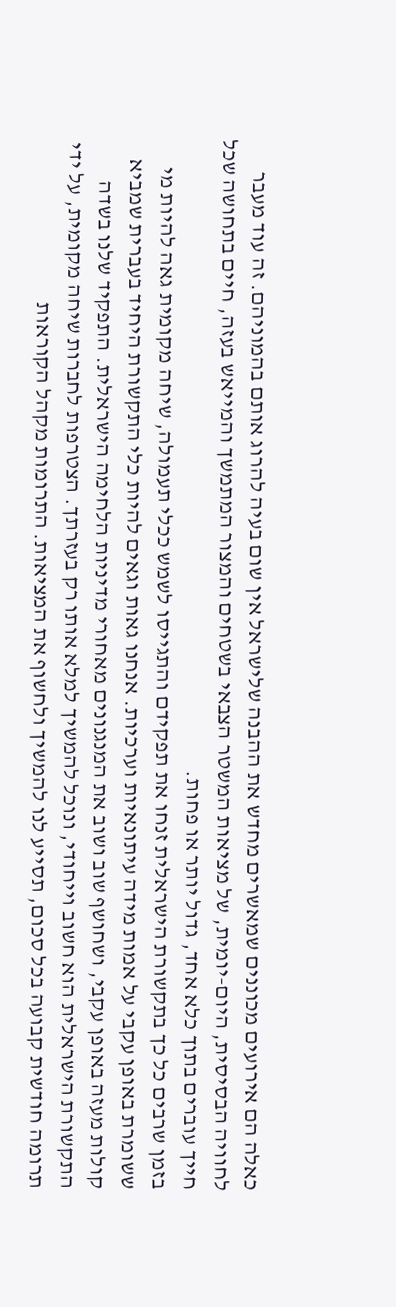כאלה הם אירועים מכוננים שמאשרים מחדש את ההבנה שלישראל אין שום בעיה להרוג אותם בהמוניהם. זה עוד מעבר לחוויה הבסיסית, היום-יומית, של מציאות המשטר הצבאי בשטחים והמצור המתמשך והמייאש בעזה, חיים בתחושה שכל חייך עוברים בתוך כלא אחד, גדול יותר או פחות.
בזמן שרבים כל כך בתקשורת הישראלית זנחו את תפקידם והתגייסו לשמש ככלי תעמולה, שיחה מקומית גאה להיות מי ששומרת באופן עקבי על אמות מידה עיתונאיות וערכיות. אנחנו גאות וגאים להיות כלי התקשורת היחיד בעברית שמביא קולות מעזה באופן עקבי, ושחושף שוב ושוב את המנגנונים מאחורי מדיניות הלחימה הישראלית. התפקיד שלנו בשדה התקשורת הישראלית הוא חשוב וייחודי, ונוכל להמשיך למלא אותו רק בעזרתך. הצטרפות לחברות שיחה מקומית, על ידי תרומה חודשית קבועה בכל סכום, תסייע לנו להמשיך ולחשוף את המציאות. התרומות מקהל הקוראות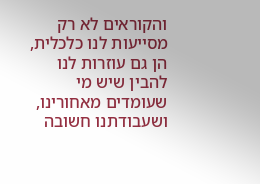והקוראים לא רק מסייעות לנו כלכלית, הן גם עוזרות לנו להבין שיש מי שעומדים מאחורינו, ושעבודתנו חשובה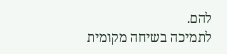להם.
לתמיכה בשיחה מקומית